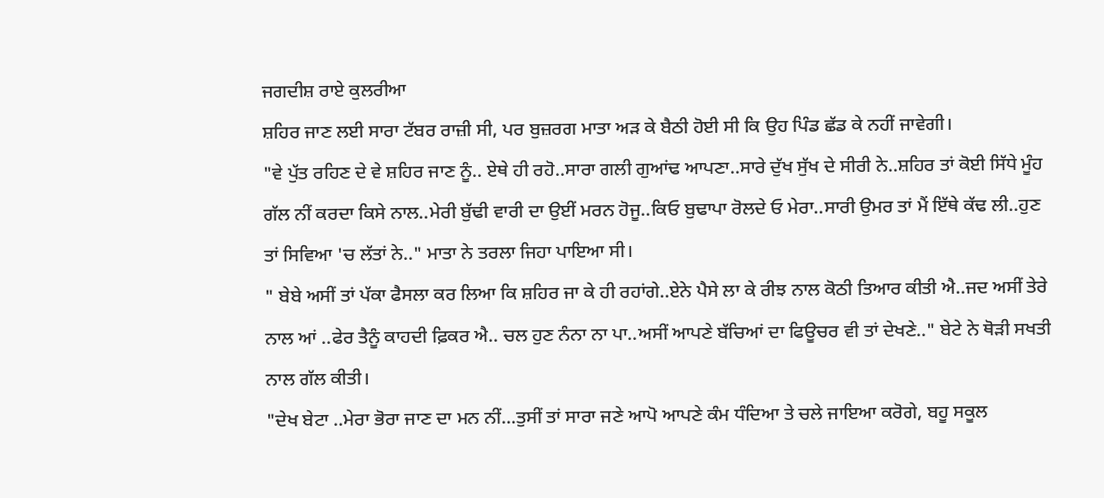ਜਗਦੀਸ਼ ਰਾਏ ਕੁਲਰੀਆ
ਸ਼ਹਿਰ ਜਾਣ ਲਈ ਸਾਰਾ ਟੱਬਰ ਰਾਜ਼ੀ ਸੀ, ਪਰ ਬੁਜ਼ਰਗ ਮਾਤਾ ਅੜ ਕੇ ਬੈਠੀ ਹੋਈ ਸੀ ਕਿ ਉਹ ਪਿੰਡ ਛੱਡ ਕੇ ਨਹੀਂ ਜਾਵੇਗੀ।
"ਵੇ ਪੁੱਤ ਰਹਿਣ ਦੇ ਵੇ ਸ਼ਹਿਰ ਜਾਣ ਨੂੰ.. ਏਥੇ ਹੀ ਰਹੋ..ਸਾਰਾ ਗਲੀ ਗੁਆਂਢ ਆਪਣਾ..ਸਾਰੇ ਦੁੱਖ ਸੁੱਖ ਦੇ ਸੀਰੀ ਨੇ..ਸ਼ਹਿਰ ਤਾਂ ਕੋਈ ਸਿੱਧੇ ਮੂੰਹ ਗੱਲ ਨੀਂ ਕਰਦਾ ਕਿਸੇ ਨਾਲ..ਮੇਰੀ ਬੁੱਢੀ ਵਾਰੀ ਦਾ ਉਈਂ ਮਰਨ ਹੋਜੂ..ਕਿਓ ਬੁਢਾਪਾ ਰੋਲਦੇ ਓ ਮੇਰਾ..ਸਾਰੀ ਉਮਰ ਤਾਂ ਮੈਂ ਇੱਥੇ ਕੱਢ ਲੀ..ਹੁਣ ਤਾਂ ਸਿਵਿਆ 'ਚ ਲੱਤਾਂ ਨੇ.." ਮਾਤਾ ਨੇ ਤਰਲਾ ਜਿਹਾ ਪਾਇਆ ਸੀ।
" ਬੇਬੇ ਅਸੀਂ ਤਾਂ ਪੱਕਾ ਫੈਸਲਾ ਕਰ ਲਿਆ ਕਿ ਸ਼ਹਿਰ ਜਾ ਕੇ ਹੀ ਰਹਾਂਗੇ..ਏਨੇ ਪੈਸੇ ਲਾ ਕੇ ਰੀਝ ਨਾਲ ਕੋਠੀ ਤਿਆਰ ਕੀਤੀ ਐ..ਜਦ ਅਸੀਂ ਤੇਰੇ ਨਾਲ ਆਂ ..ਫੇਰ ਤੈਨੂੰ ਕਾਹਦੀ ਫ਼ਿਕਰ ਐ.. ਚਲ ਹੁਣ ਨੰਨਾ ਨਾ ਪਾ..ਅਸੀਂ ਆਪਣੇ ਬੱਚਿਆਂ ਦਾ ਫਿਊਚਰ ਵੀ ਤਾਂ ਦੇਖਣੇ.." ਬੇਟੇ ਨੇ ਥੋੜੀ ਸਖਤੀ ਨਾਲ ਗੱਲ ਕੀਤੀ।
"ਦੇਖ ਬੇਟਾ ..ਮੇਰਾ ਭੋਰਾ ਜਾਣ ਦਾ ਮਨ ਨੀਂ…ਤੁਸੀਂ ਤਾਂ ਸਾਰਾ ਜਣੇ ਆਪੋ ਆਪਣੇ ਕੰਮ ਧੰਦਿਆ ਤੇ ਚਲੇ ਜਾਇਆ ਕਰੋਗੇ, ਬਹੂ ਸਕੂਲ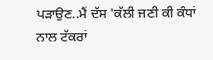ਪੜਾਉਣ..ਮੈਂ ਦੱਸ 'ਕੱਲੀ ਜਣੀ ਕੀ ਕੰਧਾਂ ਨਾਲ ਟੱਕਰਾਂ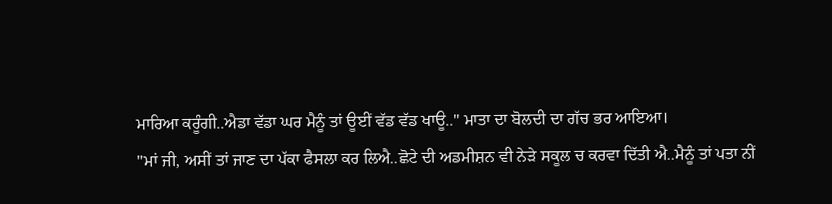ਮਾਰਿਆ ਕਰੂੰਗੀ..ਐਡਾ ਵੱਡਾ ਘਰ ਮੈਨੂੰ ਤਾਂ ਊਈਂ ਵੱਡ ਵੱਡ ਖਾਊ.." ਮਾਤਾ ਦਾ ਬੋਲਦੀ ਦਾ ਗੱਚ ਭਰ ਆਇਆ।
"ਮਾਂ ਜੀ, ਅਸੀਂ ਤਾਂ ਜਾਣ ਦਾ ਪੱਕਾ ਫੈਸਲਾ ਕਰ ਲਿਐ..ਛੋਟੇ ਦੀ ਅਡਮੀਸ਼ਨ ਵੀ ਨੇੜੇ ਸਕੂਲ ਚ ਕਰਵਾ ਦਿੱਤੀ ਐ..ਮੈਨੂੰ ਤਾਂ ਪਤਾ ਨੀਂ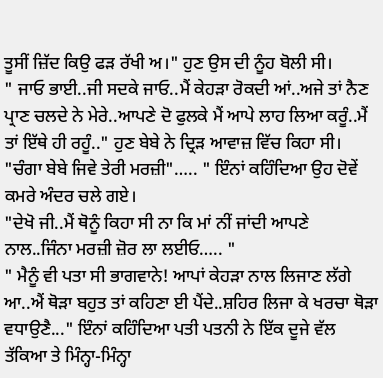ਤੂਸੀਂ ਜ਼ਿੱਦ ਕਿਉ ਫੜ ਰੱਖੀ ਅ।" ਹੁਣ ਉਸ ਦੀ ਨੂੰਹ ਬੋਲੀ ਸੀ।
" ਜਾਓ ਭਾਈ..ਜੀ ਸਦਕੇ ਜਾਓ..ਮੈਂ ਕੇਹੜਾ ਰੋਕਦੀ ਆਂ..ਅਜੇ ਤਾਂ ਨੈਣ ਪ੍ਰਾਣ ਚਲਦੇ ਨੇ ਮੇਰੇ..ਆਪਣੇ ਦੋ ਫੁਲਕੇ ਮੈਂ ਆਪੇ ਲਾਹ ਲਿਆ ਕਰੂੰ..ਮੈਂ ਤਾਂ ਇੱਥੇ ਹੀ ਰਹੂੰ.." ਹੁਣ ਬੇਬੇ ਨੇ ਦ੍ਰਿੜ ਆਵਾਜ਼ ਵਿੱਚ ਕਿਹਾ ਸੀ।
"ਚੰਗਾ ਬੇਬੇ ਜਿਵੇ ਤੇਰੀ ਮਰਜ਼ੀ"….. " ਇੰਨਾਂ ਕਹਿੰਦਿਆ ਉਹ ਦੋਵੇਂ ਕਮਰੇ ਅੰਦਰ ਚਲੇ ਗਏ।
"ਦੇਖੋ ਜੀ..ਮੈਂ ਥੋਨੂੰ ਕਿਹਾ ਸੀ ਨਾ ਕਿ ਮਾਂ ਨੀਂ ਜਾਂਦੀ ਆਪਣੇ ਨਾਲ..ਜਿੰਨਾ ਮਰਜ਼ੀ ਜ਼ੋਰ ਲਾ ਲਈਓ….. "
" ਮੈਨੂੰ ਵੀ ਪਤਾ ਸੀ ਭਾਗਵਾਨੇ! ਆਪਾਂ ਕੇਹੜਾ ਨਾਲ ਲਿਜਾਣ ਲੱਗੇ ਆ..ਐਂ ਥੋੜਾ ਬਹੁਤ ਤਾਂ ਕਹਿਣਾ ਈ ਪੈਂਦੇ..ਸ਼ਹਿਰ ਲਿਜਾ ਕੇ ਖਰਚਾ ਥੋੜਾ ਵਧਾਉਣੈ..." ਇੰਨਾਂ ਕਹਿੰਦਿਆ ਪਤੀ ਪਤਨੀ ਨੇ ਇੱਕ ਦੂਜੇ ਵੱਲ ਤੱਕਿਆ ਤੇ ਮਿੰਨ੍ਹਾ-ਮਿੰਨ੍ਹਾ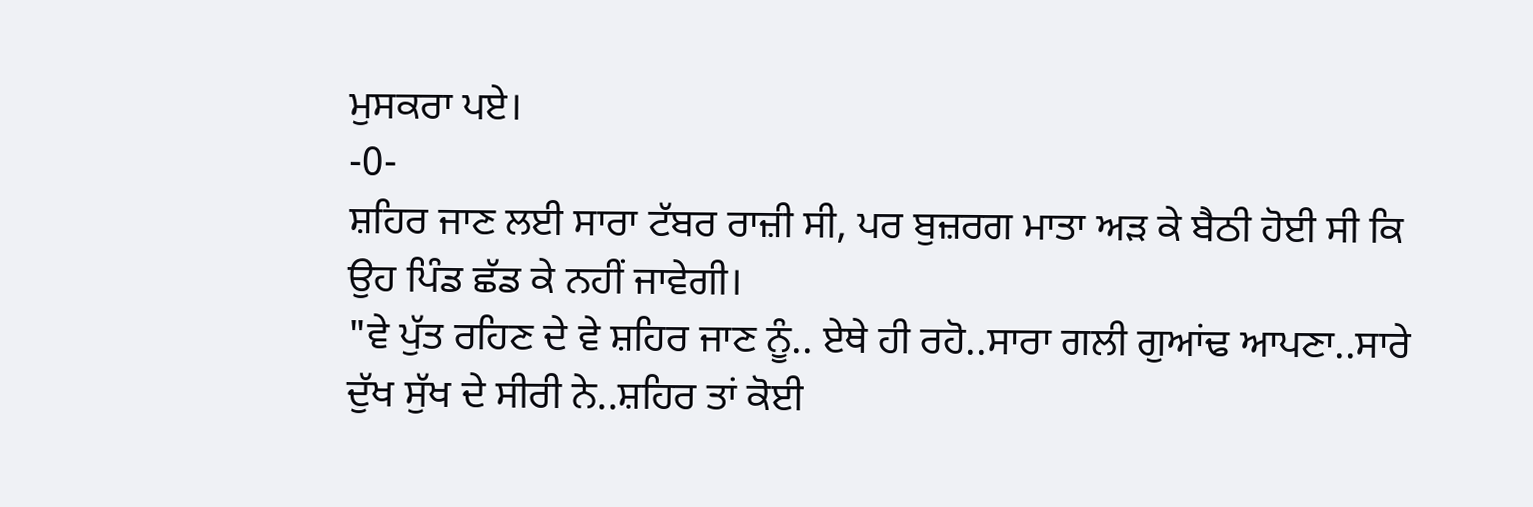ਮੁਸਕਰਾ ਪਏ।
-0-
ਸ਼ਹਿਰ ਜਾਣ ਲਈ ਸਾਰਾ ਟੱਬਰ ਰਾਜ਼ੀ ਸੀ, ਪਰ ਬੁਜ਼ਰਗ ਮਾਤਾ ਅੜ ਕੇ ਬੈਠੀ ਹੋਈ ਸੀ ਕਿ ਉਹ ਪਿੰਡ ਛੱਡ ਕੇ ਨਹੀਂ ਜਾਵੇਗੀ।
"ਵੇ ਪੁੱਤ ਰਹਿਣ ਦੇ ਵੇ ਸ਼ਹਿਰ ਜਾਣ ਨੂੰ.. ਏਥੇ ਹੀ ਰਹੋ..ਸਾਰਾ ਗਲੀ ਗੁਆਂਢ ਆਪਣਾ..ਸਾਰੇ ਦੁੱਖ ਸੁੱਖ ਦੇ ਸੀਰੀ ਨੇ..ਸ਼ਹਿਰ ਤਾਂ ਕੋਈ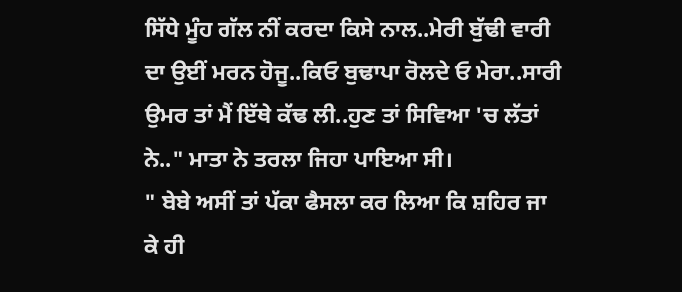ਸਿੱਧੇ ਮੂੰਹ ਗੱਲ ਨੀਂ ਕਰਦਾ ਕਿਸੇ ਨਾਲ..ਮੇਰੀ ਬੁੱਢੀ ਵਾਰੀ ਦਾ ਉਈਂ ਮਰਨ ਹੋਜੂ..ਕਿਓ ਬੁਢਾਪਾ ਰੋਲਦੇ ਓ ਮੇਰਾ..ਸਾਰੀ ਉਮਰ ਤਾਂ ਮੈਂ ਇੱਥੇ ਕੱਢ ਲੀ..ਹੁਣ ਤਾਂ ਸਿਵਿਆ 'ਚ ਲੱਤਾਂ ਨੇ.." ਮਾਤਾ ਨੇ ਤਰਲਾ ਜਿਹਾ ਪਾਇਆ ਸੀ।
" ਬੇਬੇ ਅਸੀਂ ਤਾਂ ਪੱਕਾ ਫੈਸਲਾ ਕਰ ਲਿਆ ਕਿ ਸ਼ਹਿਰ ਜਾ ਕੇ ਹੀ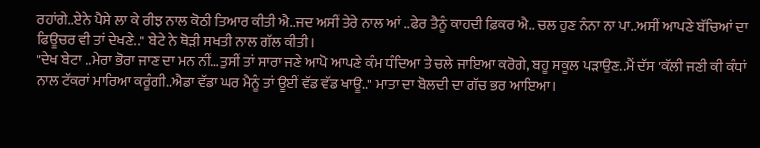ਰਹਾਂਗੇ..ਏਨੇ ਪੈਸੇ ਲਾ ਕੇ ਰੀਝ ਨਾਲ ਕੋਠੀ ਤਿਆਰ ਕੀਤੀ ਐ..ਜਦ ਅਸੀਂ ਤੇਰੇ ਨਾਲ ਆਂ ..ਫੇਰ ਤੈਨੂੰ ਕਾਹਦੀ ਫ਼ਿਕਰ ਐ.. ਚਲ ਹੁਣ ਨੰਨਾ ਨਾ ਪਾ..ਅਸੀਂ ਆਪਣੇ ਬੱਚਿਆਂ ਦਾ ਫਿਊਚਰ ਵੀ ਤਾਂ ਦੇਖਣੇ.." ਬੇਟੇ ਨੇ ਥੋੜੀ ਸਖਤੀ ਨਾਲ ਗੱਲ ਕੀਤੀ।
"ਦੇਖ ਬੇਟਾ ..ਮੇਰਾ ਭੋਰਾ ਜਾਣ ਦਾ ਮਨ ਨੀਂ…ਤੁਸੀਂ ਤਾਂ ਸਾਰਾ ਜਣੇ ਆਪੋ ਆਪਣੇ ਕੰਮ ਧੰਦਿਆ ਤੇ ਚਲੇ ਜਾਇਆ ਕਰੋਗੇ, ਬਹੂ ਸਕੂਲ ਪੜਾਉਣ..ਮੈਂ ਦੱਸ 'ਕੱਲੀ ਜਣੀ ਕੀ ਕੰਧਾਂ ਨਾਲ ਟੱਕਰਾਂ ਮਾਰਿਆ ਕਰੂੰਗੀ..ਐਡਾ ਵੱਡਾ ਘਰ ਮੈਨੂੰ ਤਾਂ ਊਈਂ ਵੱਡ ਵੱਡ ਖਾਊ.." ਮਾਤਾ ਦਾ ਬੋਲਦੀ ਦਾ ਗੱਚ ਭਰ ਆਇਆ।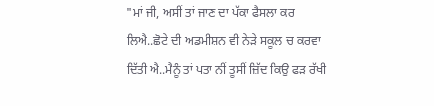"ਮਾਂ ਜੀ, ਅਸੀਂ ਤਾਂ ਜਾਣ ਦਾ ਪੱਕਾ ਫੈਸਲਾ ਕਰ ਲਿਐ..ਛੋਟੇ ਦੀ ਅਡਮੀਸ਼ਨ ਵੀ ਨੇੜੇ ਸਕੂਲ ਚ ਕਰਵਾ ਦਿੱਤੀ ਐ..ਮੈਨੂੰ ਤਾਂ ਪਤਾ ਨੀਂ ਤੂਸੀਂ ਜ਼ਿੱਦ ਕਿਉ ਫੜ ਰੱਖੀ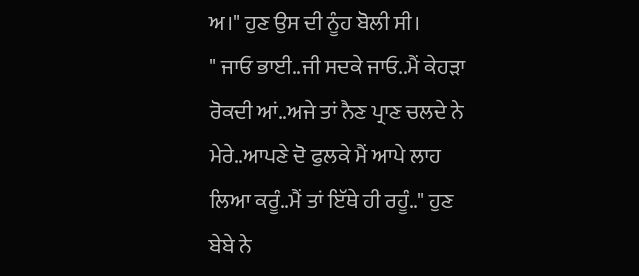ਅ।" ਹੁਣ ਉਸ ਦੀ ਨੂੰਹ ਬੋਲੀ ਸੀ।
" ਜਾਓ ਭਾਈ..ਜੀ ਸਦਕੇ ਜਾਓ..ਮੈਂ ਕੇਹੜਾ ਰੋਕਦੀ ਆਂ..ਅਜੇ ਤਾਂ ਨੈਣ ਪ੍ਰਾਣ ਚਲਦੇ ਨੇ ਮੇਰੇ..ਆਪਣੇ ਦੋ ਫੁਲਕੇ ਮੈਂ ਆਪੇ ਲਾਹ ਲਿਆ ਕਰੂੰ..ਮੈਂ ਤਾਂ ਇੱਥੇ ਹੀ ਰਹੂੰ.." ਹੁਣ ਬੇਬੇ ਨੇ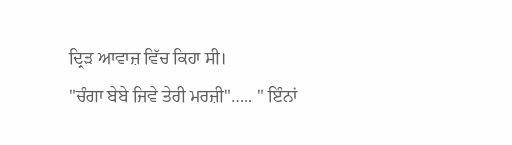ਦ੍ਰਿੜ ਆਵਾਜ਼ ਵਿੱਚ ਕਿਹਾ ਸੀ।
"ਚੰਗਾ ਬੇਬੇ ਜਿਵੇ ਤੇਰੀ ਮਰਜ਼ੀ"….. " ਇੰਨਾਂ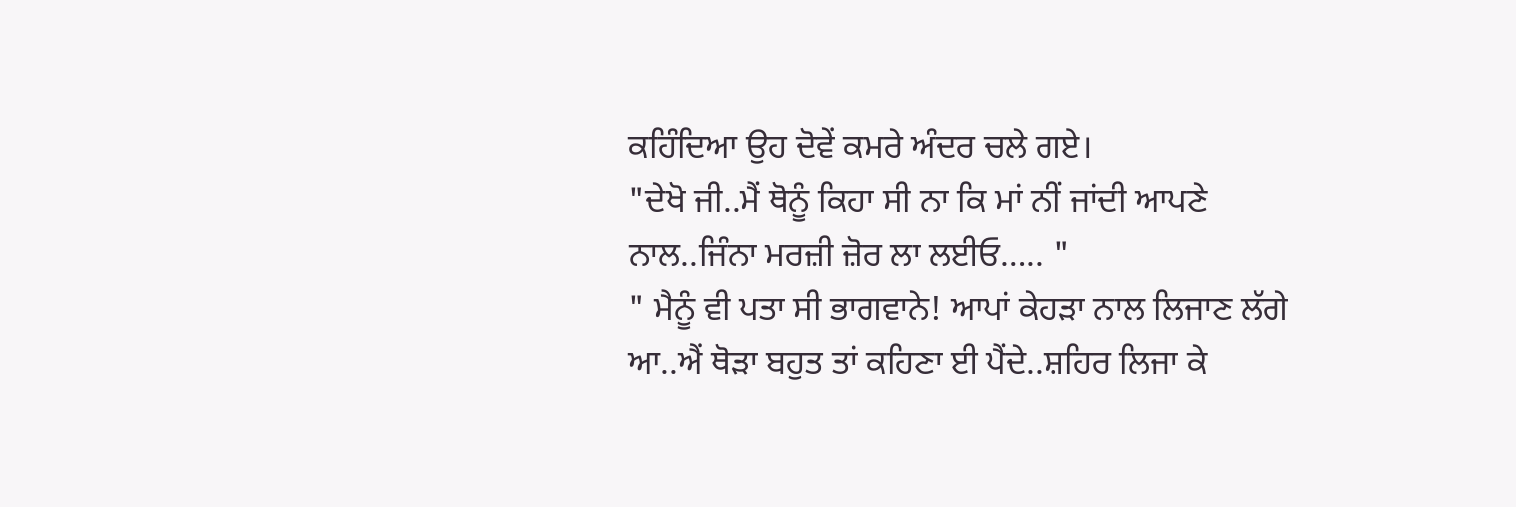ਕਹਿੰਦਿਆ ਉਹ ਦੋਵੇਂ ਕਮਰੇ ਅੰਦਰ ਚਲੇ ਗਏ।
"ਦੇਖੋ ਜੀ..ਮੈਂ ਥੋਨੂੰ ਕਿਹਾ ਸੀ ਨਾ ਕਿ ਮਾਂ ਨੀਂ ਜਾਂਦੀ ਆਪਣੇ ਨਾਲ..ਜਿੰਨਾ ਮਰਜ਼ੀ ਜ਼ੋਰ ਲਾ ਲਈਓ….. "
" ਮੈਨੂੰ ਵੀ ਪਤਾ ਸੀ ਭਾਗਵਾਨੇ! ਆਪਾਂ ਕੇਹੜਾ ਨਾਲ ਲਿਜਾਣ ਲੱਗੇ ਆ..ਐਂ ਥੋੜਾ ਬਹੁਤ ਤਾਂ ਕਹਿਣਾ ਈ ਪੈਂਦੇ..ਸ਼ਹਿਰ ਲਿਜਾ ਕੇ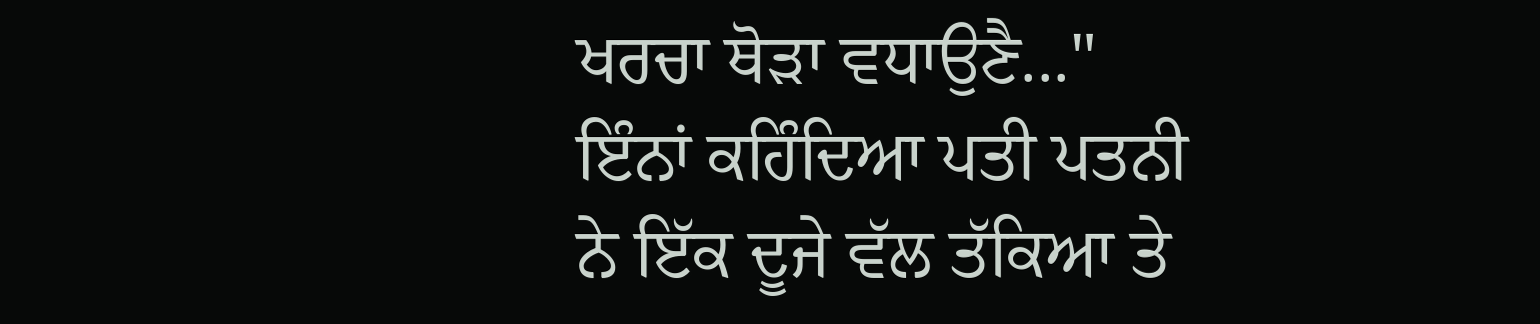ਖਰਚਾ ਥੋੜਾ ਵਧਾਉਣੈ..." ਇੰਨਾਂ ਕਹਿੰਦਿਆ ਪਤੀ ਪਤਨੀ ਨੇ ਇੱਕ ਦੂਜੇ ਵੱਲ ਤੱਕਿਆ ਤੇ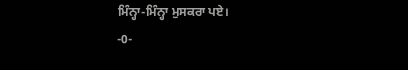ਮਿੰਨ੍ਹਾ-ਮਿੰਨ੍ਹਾ ਮੁਸਕਰਾ ਪਏ।
-0-